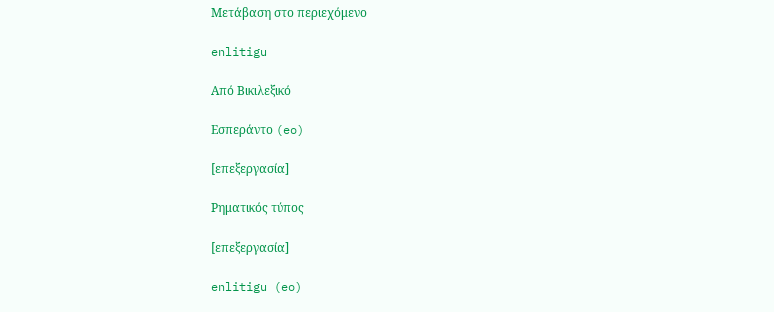Μετάβαση στο περιεχόμενο

enlitigu

Από Βικιλεξικό

Εσπεράντο (eo)

[επεξεργασία]

Ρηματικός τύπος

[επεξεργασία]

enlitigu (eo)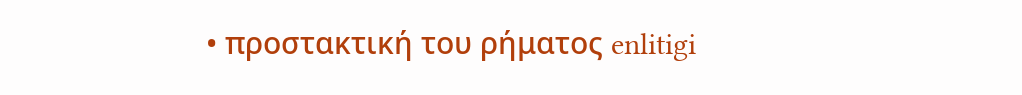• προστακτική του ρήματος enlitigi